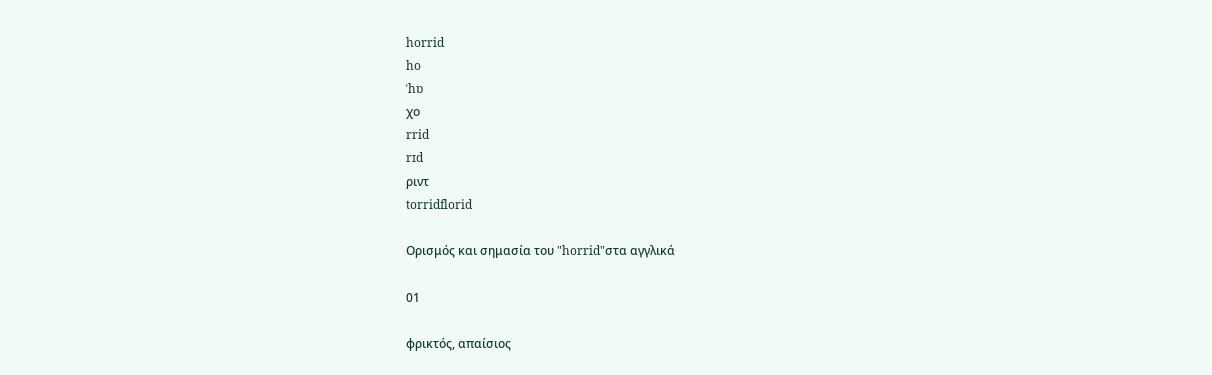horrid
ho
ˈhɒ
χο
rrid
rɪd
ριντ
torridflorid

Ορισμός και σημασία του "horrid"στα αγγλικά

01

φρικτός, απαίσιος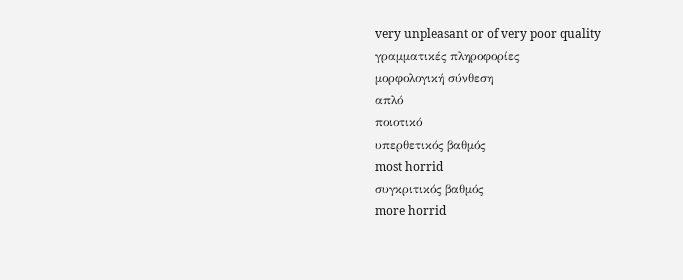very unpleasant or of very poor quality
γραμματικές πληροφορίες
μορφολογική σύνθεση
απλό
ποιοτικό
υπερθετικός βαθμός
most horrid
συγκριτικός βαθμός
more horrid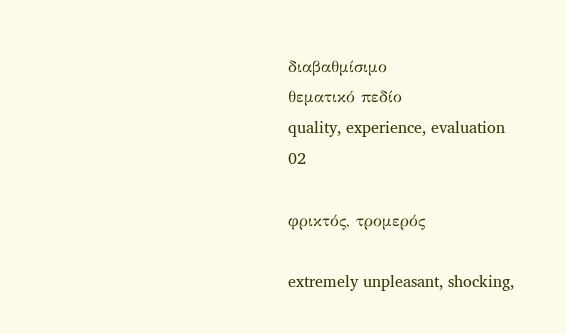διαβαθμίσιμο
θεματικό πεδίο
quality, experience, evaluation
02

φρικτός, τρομερός

extremely unpleasant, shocking,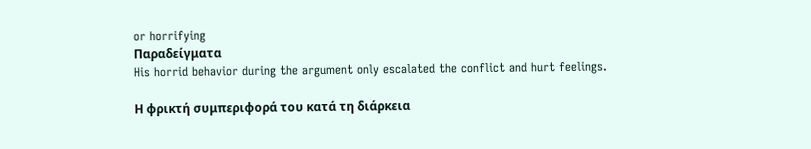or horrifying
Παραδείγματα
His horrid behavior during the argument only escalated the conflict and hurt feelings.

Η φρικτή συμπεριφορά του κατά τη διάρκεια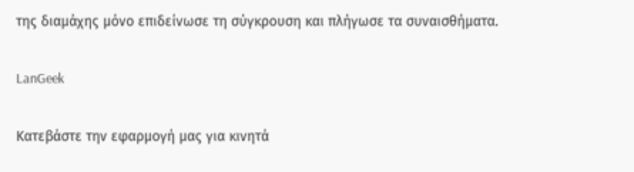της διαμάχης μόνο επιδείνωσε τη σύγκρουση και πλήγωσε τα συναισθήματα.

LanGeek

Κατεβάστε την εφαρμογή μας για κινητά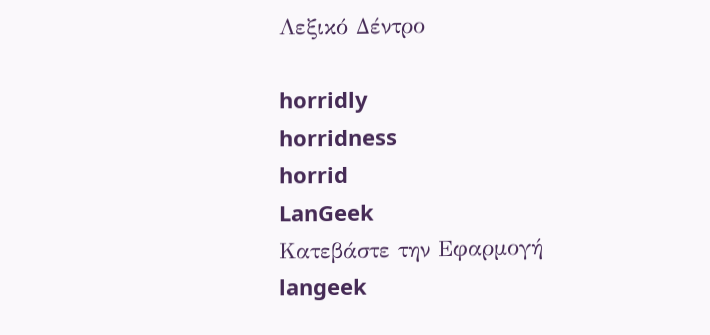Λεξικό Δέντρο

horridly
horridness
horrid
LanGeek
Κατεβάστε την Εφαρμογή
langeek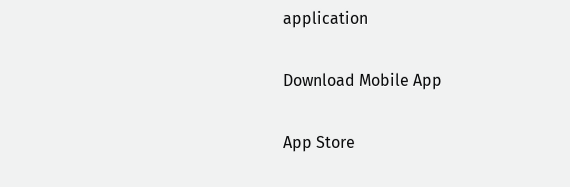application

Download Mobile App

App Store